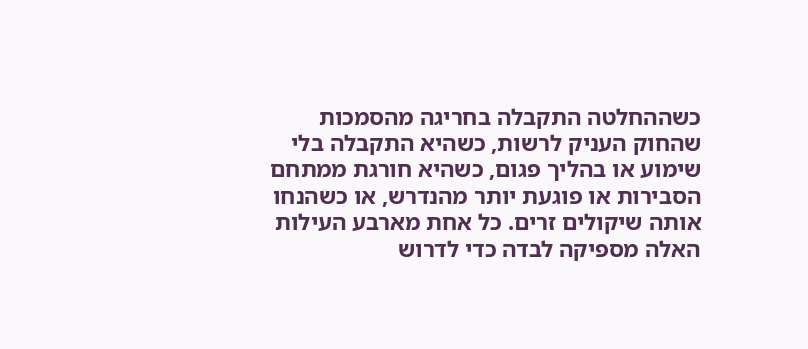כשההחלטה התקבלה בחריגה מהסמכות שהחוק העניק לרשות, כשהיא התקבלה בלי שימוע או בהליך פגום, כשהיא חורגת ממתחם הסבירות או פוגעת יותר מהנדרש, או כשהנחו אותה שיקולים זרים. כל אחת מארבע העילות האלה מספיקה לבדה כדי לדרוש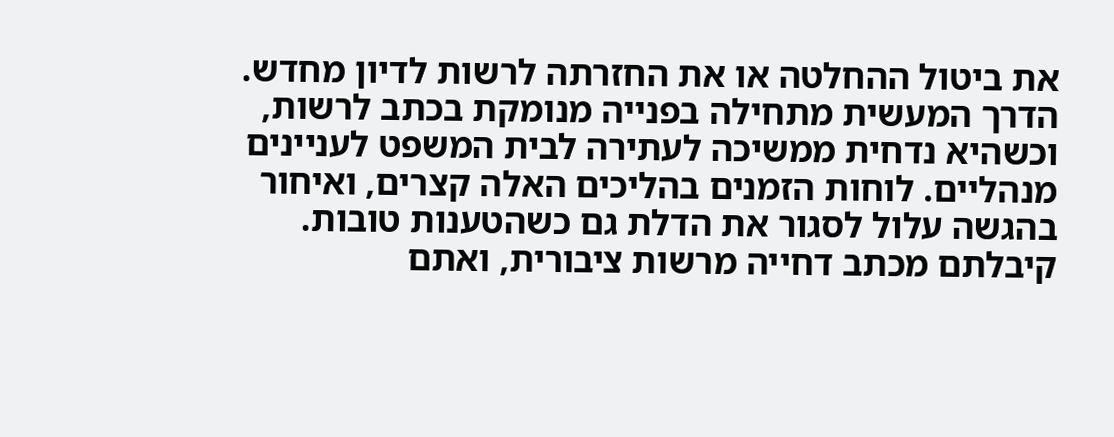את ביטול ההחלטה או את החזרתה לרשות לדיון מחדש. הדרך המעשית מתחילה בפנייה מנומקת בכתב לרשות, וכשהיא נדחית ממשיכה לעתירה לבית המשפט לעניינים מנהליים. לוחות הזמנים בהליכים האלה קצרים, ואיחור בהגשה עלול לסגור את הדלת גם כשהטענות טובות.
קיבלתם מכתב דחייה מרשות ציבורית, ואתם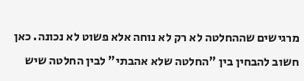מרגישים שההחלטה לא רק לא נוחה אלא פשוט לא נכונה. כאן חשוב להבחין בין "החלטה שלא אהבתי" לבין החלטה שיש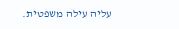עליה עילה משפטית.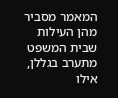המאמר מסביר מהן העילות שבית המשפט מתערב בגללן, אילו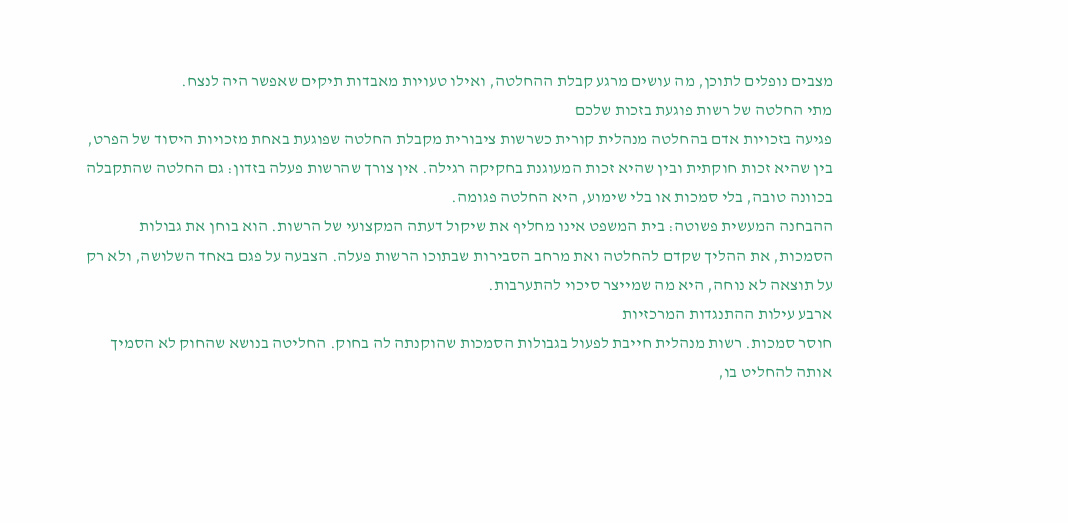מצבים נופלים לתוכן, מה עושים מרגע קבלת ההחלטה, ואילו טעויות מאבדות תיקים שאפשר היה לנצח.
מתי החלטה של רשות פוגעת בזכות שלכם
פגיעה בזכויות אדם בהחלטה מנהלית קורית כשרשות ציבורית מקבלת החלטה שפוגעת באחת מזכויות היסוד של הפרט, בין שהיא זכות חוקתית ובין שהיא זכות המעוגנת בחקיקה רגילה. אין צורך שהרשות פעלה בזדון: גם החלטה שהתקבלה בכוונה טובה, בלי סמכות או בלי שימוע, היא החלטה פגומה.
ההבחנה המעשית פשוטה: בית המשפט אינו מחליף את שיקול דעתה המקצועי של הרשות. הוא בוחן את גבולות הסמכות, את ההליך שקדם להחלטה ואת מרחב הסבירות שבתוכו הרשות פעלה. הצבעה על פגם באחד השלושה, ולא רק על תוצאה לא נוחה, היא מה שמייצר סיכוי להתערבות.
ארבע עילות ההתנגדות המרכזיות
חוסר סמכות. רשות מנהלית חייבת לפעול בגבולות הסמכות שהוקנתה לה בחוק. החליטה בנושא שהחוק לא הסמיך אותה להחליט בו,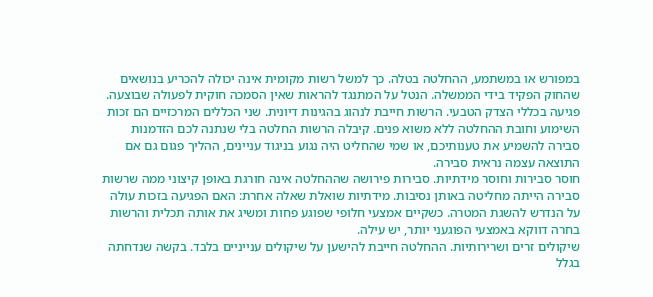במפורש או במשתמע, ההחלטה בטלה. כך למשל רשות מקומית אינה יכולה להכריע בנושאים שהחוק הפקיד בידי הממשלה. הנטל על המתנגד להראות שאין הסמכה חוקית לפעולה שבוצעה.
פגיעה בכללי הצדק הטבעי. הרשות חייבת לנהוג בהגינות דיונית. שני הכללים המרכזיים הם זכות השימוע וחובת ההחלטה ללא משוא פנים. קיבלה הרשות החלטה בלי שנתנה לכם הזדמנות סבירה להשמיע את טענותיכם, או שמי שהחליט היה נגוע בניגוד עניינים, ההליך פגום גם אם התוצאה עצמה נראית סבירה.
חוסר סבירות וחוסר מידתיות. סבירות פירושה שההחלטה אינה חורגת באופן קיצוני ממה שרשות סבירה הייתה מחליטה באותן נסיבות. מידתיות שואלת שאלה אחרת: האם הפגיעה בזכות עולה על הנדרש להשגת המטרה. כשקיים אמצעי חלופי שפוגע פחות ומשיג את אותה תכלית והרשות בחרה דווקא באמצעי הפוגעני יותר, יש עילה.
שיקולים זרים ושרירותיות. ההחלטה חייבת להישען על שיקולים ענייניים בלבד. בקשה שנדחתה בגלל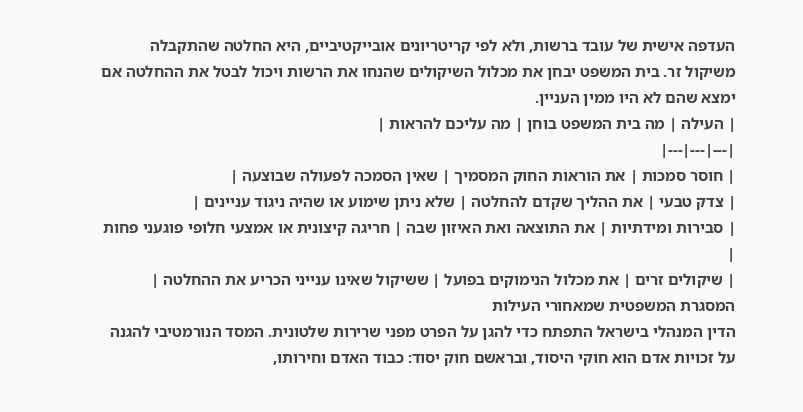העדפה אישית של עובד ברשות, ולא לפי קריטריונים אובייקטיביים, היא החלטה שהתקבלה משיקול זר. בית המשפט יבחן את מכלול השיקולים שהנחו את הרשות ויכול לבטל את ההחלטה אם ימצא שהם לא היו ממין העניין.
| העילה | מה בית המשפט בוחן | מה עליכם להראות |
|---|---|---|
| חוסר סמכות | את הוראות החוק המסמיך | שאין הסמכה לפעולה שבוצעה |
| צדק טבעי | את ההליך שקדם להחלטה | שלא ניתן שימוע או שהיה ניגוד עניינים |
| סבירות ומידתיות | את התוצאה ואת האיזון שבה | חריגה קיצונית או אמצעי חלופי פוגעני פחות |
| שיקולים זרים | את מכלול הנימוקים בפועל | ששיקול שאינו ענייני הכריע את ההחלטה |
המסגרת המשפטית שמאחורי העילות
הדין המנהלי בישראל התפתח כדי להגן על הפרט מפני שרירות שלטונית. המסד הנורמטיבי להגנה על זכויות אדם הוא חוקי היסוד, ובראשם חוק יסוד: כבוד האדם וחירותו,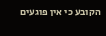הקובע כי אין פוגעים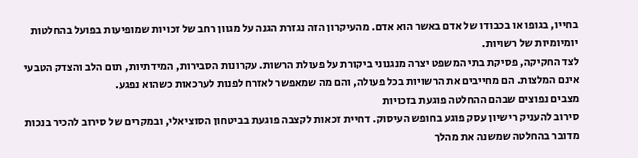בחייו, בגופו או בכבודו של אדם באשר הוא אדם. מהעיקרון הזה נגזרת הגנה על מגוון רחב של זכויות שמופיעות בפועל בהחלטות יומיומיות של רשויות.
לצד החקיקה, פסיקת בתי המשפט יצרה מנגנוני ביקורת על פעולת הרשות. עקרונות הסבירות, המידתיות, תום הלב והצדק הטבעי אינם המלצות. הם מחייבים את הרשויות בכל פעולה, והם מה שמאפשר לאזרח לפנות לערכאות כשהוא נפגע.
מצבים נפוצים שבהם ההחלטה פוגעת בזכויות
סירוב להעניק רישיון עסק פוגע בחופש העיסוק. דחיית זכאות לקצבה פוגעת בביטחון הסוציאלי, ובמקרים של סירוב להכיר בנכות מדובר בהחלטה שמשנה את מהלך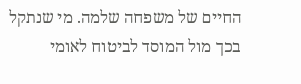החיים של משפחה שלמה. מי שנתקל בכך מול המוסד לביטוח לאומי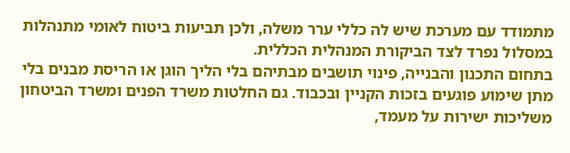מתמודד עם מערכת שיש לה כללי ערר משלה, ולכן תביעות ביטוח לאומי מתנהלות במסלול נפרד לצד הביקורת המנהלית הכללית.
בתחום התכנון והבנייה, פינוי תושבים מבתיהם בלי הליך הוגן או הריסת מבנים בלי מתן שימוע פוגעים בזכות הקניין ובכבוד. גם החלטות משרד הפנים ומשרד הביטחון משליכות ישירות על מעמד,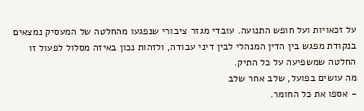על זכאויות ועל חופש התנועה. עובדי מגזר ציבורי שנפגעו מהחלטה של המעסיק נמצאים בנקודת מפגש בין הדין המנהלי לבין דיני עבודה, ולזהות נכון באיזה מסלול לפעול זו החלטה שמשפיעה על כל התיק.
מה עושים בפועל, שלב אחר שלב
- אספו את כל החומר.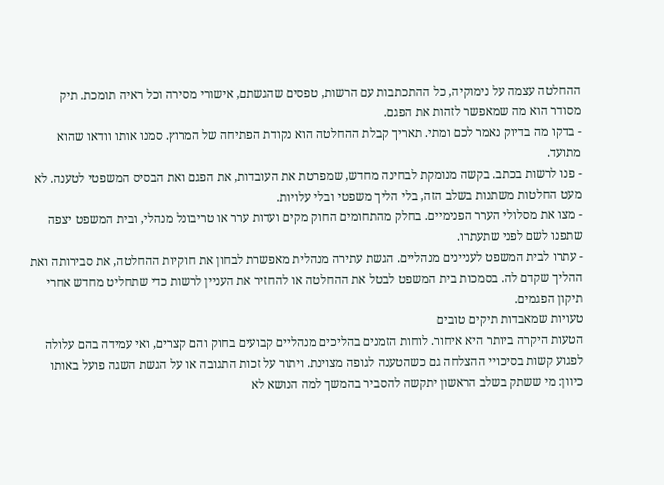ההחלטה עצמה על נימוקיה, כל ההתכתבות עם הרשות, טפסים שהגשתם, אישורי מסירה וכל ראיה תומכת. תיק מסודר הוא מה שמאפשר לזהות את הפגם.
- בדקו מה בדיוק נאמר לכם ומתי. תאריך קבלת ההחלטה הוא נקודת הפתיחה של המרוץ. סמנו אותו וודאו שהוא מתועד.
- פנו לרשות בכתב. בקשה מנומקת לבחינה מחדש, שמפרטת את העובדות, את הפגם ואת הבסיס המשפטי לטענה. לא מעט החלטות משתנות בשלב הזה, בלי הליך משפטי ובלי עלויות.
- מצו את מסלולי הערר הפנימיים. בחלק מהתחומים החוק מקים ועדות ערר או טריבונל מנהלי, ובית המשפט יצפה שתפנו לשם לפני שתעתרו.
- עתרו לבית המשפט לעניינים מנהליים. הגשת עתירה מנהלית מאפשרת לבחון את חוקיות ההחלטה, את סבירותה ואת ההליך שקדם לה. בסמכות בית המשפט לבטל את ההחלטה או להחזיר את העניין לרשות כדי שתחליט מחדש אחרי תיקון הפגמים.
טעויות שמאבדות תיקים טובים
הטעות היקרה ביותר היא איחור. לוחות הזמנים בהליכים מנהליים קבועים בחוק והם קצרים, ואי עמידה בהם עלולה לפגוע קשות בסיכויי ההצלחה גם כשהטענה לגופה מצוינת. ויתור על זכות התגובה או על הגשת השגה פועל באותו כיוון: מי ששתק בשלב הראשון יתקשה להסביר בהמשך למה הנושא לא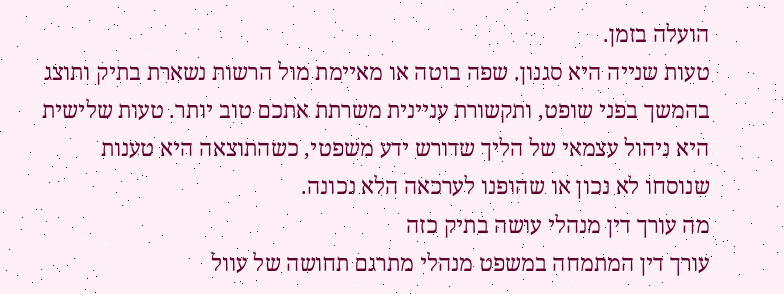הועלה בזמן.
טעות שנייה היא סגנון. שפה בוטה או מאיימת מול הרשות נשארת בתיק ותוצג בהמשך בפני שופט, ותקשורת עניינית משרתת אתכם טוב יותר. טעות שלישית היא ניהול עצמאי של הליך שדורש ידע משפטי, כשהתוצאה היא טענות שנוסחו לא נכון או שהופנו לערכאה הלא נכונה.
מה עורך דין מנהלי עושה בתיק כזה
עורך דין המתמחה במשפט מנהלי מתרגם תחושה של עוול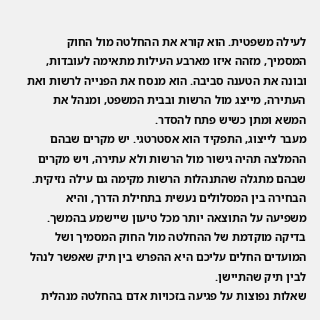לעילה משפטית. הוא קורא את ההחלטה מול החוק המסמיך, מזהה איזו מארבע העילות מתאימה לעובדות, ובונה את הטענה סביבה. הוא מנסח את הפנייה לרשות ואת העתירה, מייצג מול הרשות ובבית המשפט, ומנהל את המשא ומתן כשיש פתח להסדר.
מעבר לייצוג, התפקיד הוא אסטרטגי. יש מקרים שבהם ההמלצה תהיה גישור מול הרשות ולא עתירה, ויש מקרים שבהם מתגלה שהתנהלות הרשות מקימה גם עילה נזיקית. הבחירה בין המסלולים נעשית בתחילת הדרך, והיא משפיעה על התוצאה יותר מכל טיעון שיישמע בהמשך.
בדיקה מוקדמת של ההחלטה מול החוק המסמיך ושל המועדים החלים עליכם היא ההפרש בין תיק שאפשר לנהל לבין תיק שהתיישן.
שאלות נפוצות על פגיעה בזכויות אדם בהחלטה מנהלית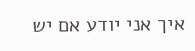איך אני יודע אם יש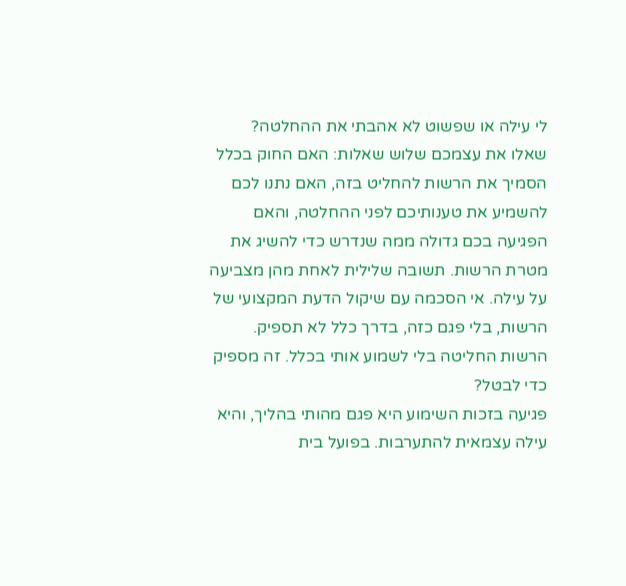לי עילה או שפשוט לא אהבתי את ההחלטה?
שאלו את עצמכם שלוש שאלות: האם החוק בכלל הסמיך את הרשות להחליט בזה, האם נתנו לכם להשמיע את טענותיכם לפני ההחלטה, והאם הפגיעה בכם גדולה ממה שנדרש כדי להשיג את מטרת הרשות. תשובה שלילית לאחת מהן מצביעה על עילה. אי הסכמה עם שיקול הדעת המקצועי של הרשות, בלי פגם כזה, בדרך כלל לא תספיק.
הרשות החליטה בלי לשמוע אותי בכלל. זה מספיק כדי לבטל?
פגיעה בזכות השימוע היא פגם מהותי בהליך, והיא עילה עצמאית להתערבות. בפועל בית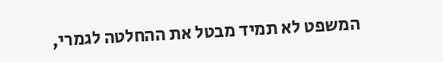המשפט לא תמיד מבטל את ההחלטה לגמרי,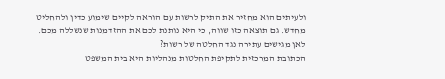ולעיתים הוא מחזיר את התיק לרשות עם הוראה לקיים שימוע כדין ולהחליט מחדש. גם תוצאה כזו שווה, כי היא נותנת לכם את ההזדמנות שנשללה מכם.
לאן מגישים עתירה נגד החלטה של רשות?
הכתובת המרכזית לתקיפת החלטות מנהליות היא בית המשפט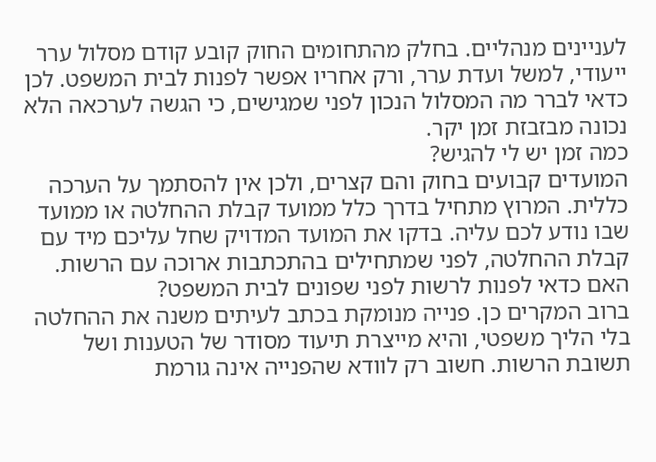לעניינים מנהליים. בחלק מהתחומים החוק קובע קודם מסלול ערר ייעודי, למשל ועדת ערר, ורק אחריו אפשר לפנות לבית המשפט. לכן כדאי לברר מה המסלול הנכון לפני שמגישים, כי הגשה לערכאה הלא נכונה מבזבזת זמן יקר.
כמה זמן יש לי להגיש?
המועדים קבועים בחוק והם קצרים, ולכן אין להסתמך על הערכה כללית. המרוץ מתחיל בדרך כלל ממועד קבלת ההחלטה או ממועד שבו נודע לכם עליה. בדקו את המועד המדויק שחל עליכם מיד עם קבלת ההחלטה, לפני שמתחילים בהתכתבות ארוכה עם הרשות.
האם כדאי לפנות לרשות לפני שפונים לבית המשפט?
ברוב המקרים כן. פנייה מנומקת בכתב לעיתים משנה את ההחלטה בלי הליך משפטי, והיא מייצרת תיעוד מסודר של הטענות ושל תשובת הרשות. חשוב רק לוודא שהפנייה אינה גורמת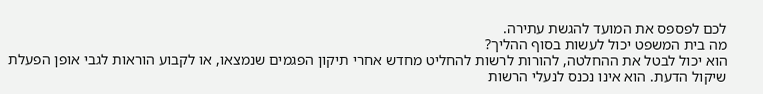לכם לפספס את המועד להגשת עתירה.
מה בית המשפט יכול לעשות בסוף ההליך?
הוא יכול לבטל את ההחלטה, להורות לרשות להחליט מחדש אחרי תיקון הפגמים שנמצאו, או לקבוע הוראות לגבי אופן הפעלת שיקול הדעת. הוא אינו נכנס לנעלי הרשות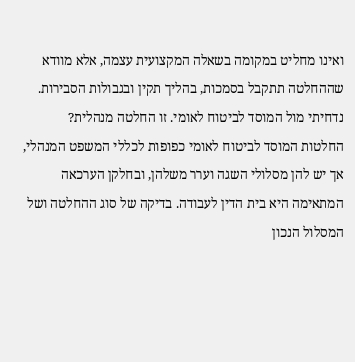ואינו מחליט במקומה בשאלה המקצועית עצמה, אלא מוודא שההחלטה תתקבל בסמכות, בהליך תקין ובגבולות הסבירות.
נדחיתי מול המוסד לביטוח לאומי. זו החלטה מנהלית?
החלטות המוסד לביטוח לאומי כפופות לכללי המשפט המנהלי, אך יש להן מסלולי השגה וערר משלהן, ובחלקן הערכאה המתאימה היא בית הדין לעבודה. בדיקה של סוג ההחלטה ושל המסלול הנכון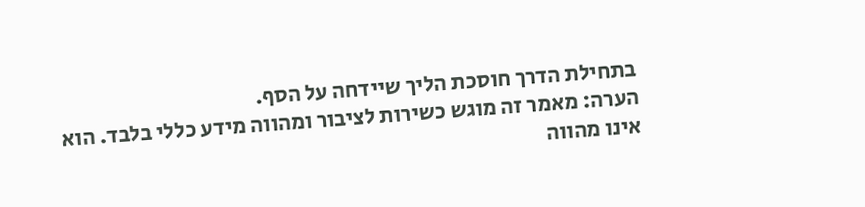בתחילת הדרך חוסכת הליך שיידחה על הסף.
הערה: מאמר זה מוגש כשירות לציבור ומהווה מידע כללי בלבד. הוא אינו מהווה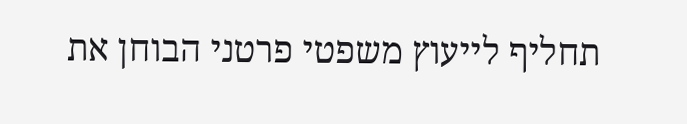תחליף לייעוץ משפטי פרטני הבוחן את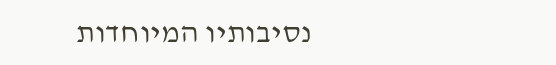נסיבותיו המיוחדות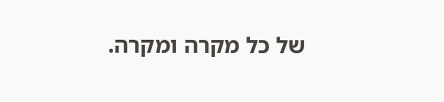של כל מקרה ומקרה.